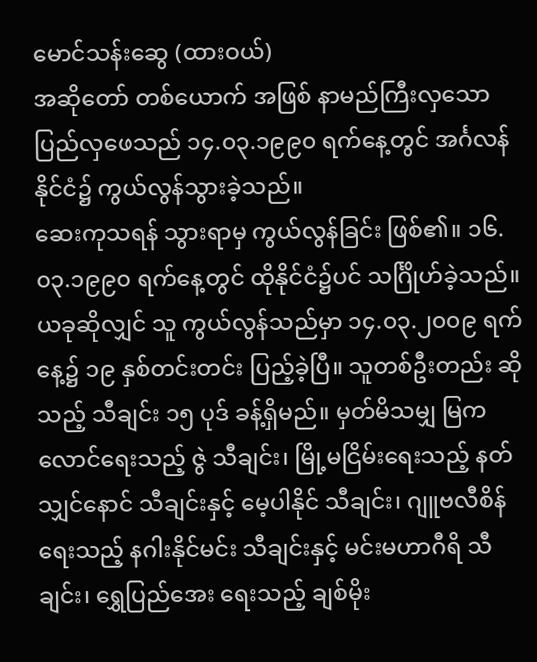မောင်သန်းဆွေ (ထားဝယ်)
အဆိုတော် တစ်ယောက် အဖြစ် နာမည်ကြီးလှသော ပြည်လှဖေသည် ၁၄.၀၃.၁၉၉၀ ရက်နေ့တွင် အင်္ဂလန်နိုင်ငံ၌ ကွယ်လွန်သွားခဲ့သည်။
ဆေးကုသရန် သွားရာမှ ကွယ်လွန်ခြင်း ဖြစ်၏။ ၁၆.၀၃.၁၉၉၀ ရက်နေ့တွင် ထိုနိုင်ငံ၌ပင် သင်္ဂြိုဟ်ခဲ့သည်။ ယခုဆိုလျှင် သူ ကွယ်လွန်သည်မှာ ၁၄.၀၃.၂၀၀၉ ရက်နေ့၌ ၁၉ နှစ်တင်းတင်း ပြည့်ခဲ့ပြီ။ သူတစ်ဦးတည်း ဆိုသည့် သီချင်း ၁၅ ပုဒ် ခန့်ရှိမည်။ မှတ်မိသမျှ မြကလောင်ရေးသည့် ဇွဲ သီချင်း၊ မြို့မငြိမ်းရေးသည့် နတ်သျှင်နောင် သီချင်းနှင့် မေ့ပါနိုင် သီချင်း၊ ဂျူဗလီစိန်ရေးသည့် နဂါးနိုင်မင်း သီချင်းနှင့် မင်းမဟာဂီရိ သီချင်း၊ ရွှေပြည်အေး ရေးသည့် ချစ်မိုး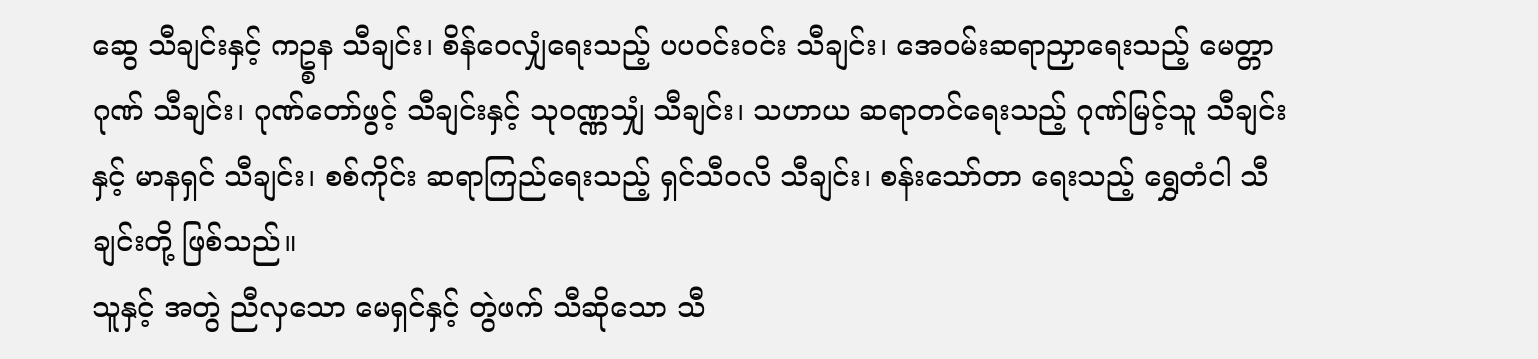ဆွေ သီချင်းနှင့် ကဥ္စန သီချင်း၊ စိန်ဝေလျှံရေးသည့် ပပဝင်းဝင်း သီချင်း၊ အေဝမ်းဆရာညှာရေးသည့် မေတ္တာဂုဏ် သီချင်း၊ ဂုဏ်တော်ဖွင့် သီချင်းနှင့် သုဝဏ္ဏသျှံ သီချင်း၊ သဟာယ ဆရာတင်ရေးသည့် ဂုဏ်မြင့်သူ သီချင်းနှင့် မာနရှင် သီချင်း၊ စစ်ကိုင်း ဆရာကြည်ရေးသည့် ရှင်သီဝလိ သီချင်း၊ စန်းသော်တာ ရေးသည့် ရွှေတံငါ သီချင်းတို့ ဖြစ်သည်။
သူနှင့် အတွဲ ညီလှသော မေရှင်နှင့် တွဲဖက် သီဆိုသော သီ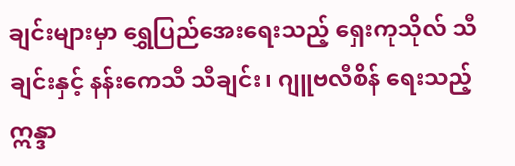ချင်းများမှာ ရွှေပြည်အေးရေးသည့် ရှေးကုသိုလ် သီချင်းနှင့် နန်းကေသီ သီချင်း၊ ဂျူဗလီစိန် ရေးသည့် ဣန္ဒာ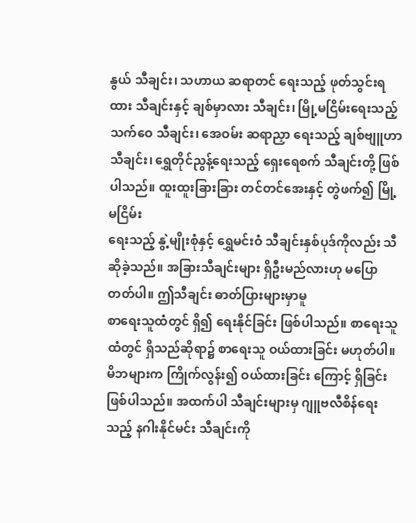နွယ် သီချင်း၊ သဟာယ ဆရာတင် ရေးသည့် ဖုတ်သွင်းရထား သီချင်းနှင့် ချစ်မှာလား သီချင်း၊ မြို့မငြိမ်းရေးသည့် သက်ဝေ သီချင်း၊ အေဝမ်း ဆရာညှာ ရေးသည့် ချစ်ဗျူဟာ သီချင်း၊ ရွှေတိုင်ညွန့်ရေးသည့် ရှေးရေစက် သီချင်းတို့ ဖြစ်ပါသည်။ ထူးထူးခြားခြား တင်တင်အေးနှင့် တွဲဖက်၍ မြို့မငြိမ်း
ရေးသည့် နွဲ့မျိုးစုံနှင့် ရွှေမင်းဝံ သီချင်းနှစ်ပုဒ်ကိုလည်း သီဆိုခဲ့သည်။ အခြားသီချင်းများ ရှိဦးမည်လားဟု မပြောတတ်ပါ။ ဤသီချင်း ဓာတ်ပြားများမှာမူ
စာရေးသူထံတွင် ရှိ၍ ရေးနိုင်ခြင်း ဖြစ်ပါသည်။ စာရေးသူထံတွင် ရှိသည်ဆိုရာ၌ စာရေးသူ ဝယ်ထားခြင်း မဟုတ်ပါ။ မိဘများက ကြိုက်လွန်း၍ ဝယ်ထားခြင်း ကြောင့် ရှိခြင်း ဖြစ်ပါသည်။ အထက်ပါ သီချင်းများမှ ဂျူဗလီစိန်ရေးသည့် နဂါးနိုင်မင်း သီချင်းကို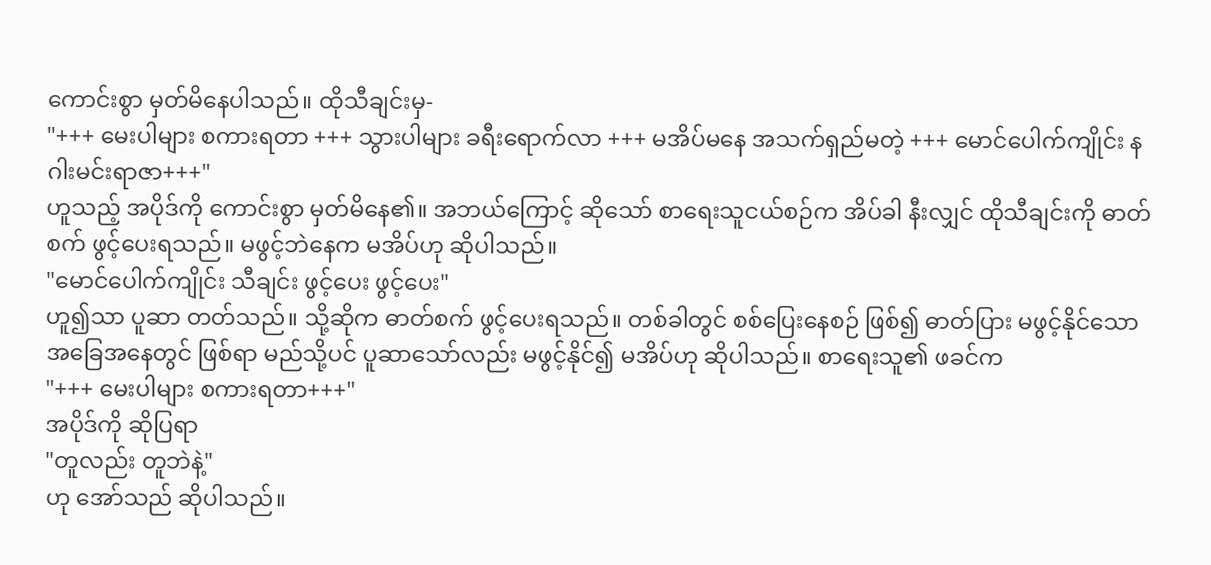ကောင်းစွာ မှတ်မိနေပါသည်။ ထိုသီချင်းမှ-
"+++ မေးပါများ စကားရတာ +++ သွားပါများ ခရီးရောက်လာ +++ မအိပ်မနေ အသက်ရှည်မတဲ့ +++ မောင်ပေါက်ကျိုင်း နဂါးမင်းရာဇာ+++"
ဟူသည့် အပိုဒ်ကို ကောင်းစွာ မှတ်မိနေ၏။ အဘယ်ကြောင့် ဆိုသော် စာရေးသူငယ်စဉ်က အိပ်ခါ နီးလျှင် ထိုသီချင်းကို ဓာတ်စက် ဖွင့်ပေးရသည်။ မဖွင့်ဘဲနေက မအိပ်ဟု ဆိုပါသည်။
"မောင်ပေါက်ကျိုင်း သီချင်း ဖွင့်ပေး ဖွင့်ပေး"
ဟူ၍သာ ပူဆာ တတ်သည်။ သို့ဆိုက ဓာတ်စက် ဖွင့်ပေးရသည်။ တစ်ခါတွင် စစ်ပြေးနေစဉ် ဖြစ်၍ ဓာတ်ပြား မဖွင့်နိုင်သော အခြေအနေတွင် ဖြစ်ရာ မည်သို့ပင် ပူဆာသော်လည်း မဖွင့်နိုင်၍ မအိပ်ဟု ဆိုပါသည်။ စာရေးသူ၏ ဖခင်က
"+++ မေးပါများ စကားရတာ+++"
အပိုဒ်ကို ဆိုပြရာ
"တူလည်း တူဘဲနဲ့"
ဟု အော်သည် ဆိုပါသည်။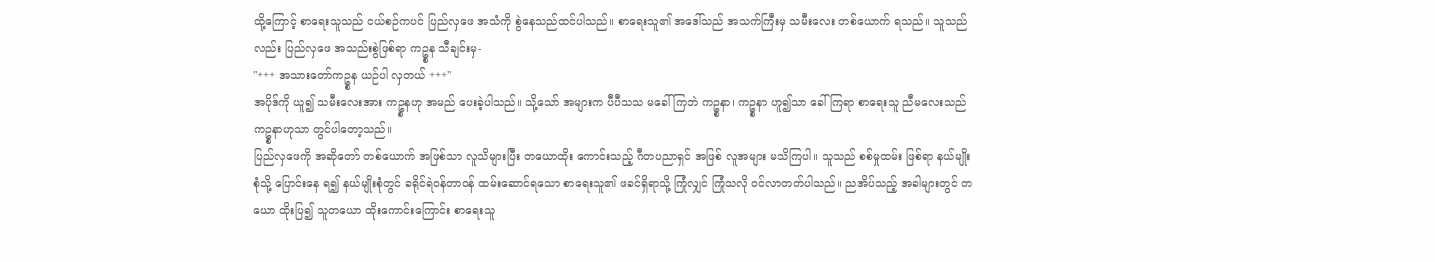ထို့ကြောင့် စာရေးသူသည် ငယ်စဉ်ကပင် ပြည်လှဖေ အသံကို စွဲနေသည်ထင်ပါသည်။ စာရေးသူ၏ အဒေါ်သည် အသက်ကြီးမှ သမီးလေး တစ်ယောက် ရသည်။ သူသည်လည်း ပြည်လှဖေ အသည်းစွဲဖြစ်ရာ ကဥ္စန သီချင်းမှ-
"+++ အသားတော်ကဥ္စန ယဉ်ပါ လှတယ် +++"
အပိုဒ်ကို ယူ၍ သမီးလေးအား ကဥ္စနဟု အမည် ပေးခဲ့ပါသည်။ သို့သော် အများက ပီပီသသ မခေါ်ကြဘဲ ကဥ္စနာ၊ ကဥ္စနာ ဟူ၍သာ ခေါ်ကြရာ စာရေးသူ ညီမလေးသည် ကဥ္စနာဟုသာ တွင်ပါတော့သည်။
ပြည်လှဖေကို အဆိုတော် တစ်ယောက် အဖြစ်သာ လူသိများပြီး တယောထိုး ကောင်းသည့် ဂီတပညာရှင် အဖြစ် လူအများ မသိကြပါ။ သူသည် စစ်မှုထမ်း ဖြစ်ရာ နယ်မျိုးစုံသို့ ပြောင်းနေ ရ၍ နယ်မျိုးစုံတွင် ခရိုင်ရဲဝန်တာဝန် ထမ်းဆောင်ရသော စာရေးသူ၏ ဖခင်ရှိရာသို့ ကြုံလျှင် ကြုံသလို ဝင်လာတတ်ပါသည်။ ညအိပ်သည့် အခါများတွင် တယော ထိုးပြ၍ သူတယော ထိုးကောင်းကြောင်း စာရေးသူ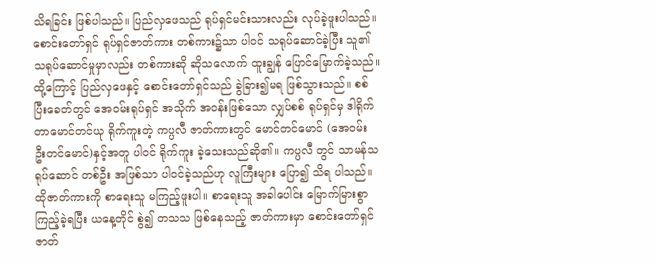သိရခြင်း ဖြစ်ပါသည်။ ပြည်လှဖေသည် ရုပ်ရှင်မင်းသားလည်း လုပ်ခဲ့ဖူးပါသည်။ စောင်းတော်ရှင် ရုပ်ရှင်ဇာတ်ကား တစ်ကား၌သာ ပါဝင် သရုပ်ဆောင်ခဲ့ပြီး သူ၏ သရုပ်ဆောင်မှုမှာလည်း တစ်ကားဆို ဆိုသလောက် ထူးချွန် ပြောင်မြောက်ခဲ့သည်။ ထို့ကြောင့် ပြည်လှဖေနှင့် စောင်းတော်ရှင်သည် ခွဲခြား၍မရ ဖြစ်သွားသည်။ စစ်ပြီးခေတ်တွင် အေဝမ်းရုပ်ရှင် အသိုက် အဝန်းဖြစ်သော လျှပ်စစ် ရုပ်ရှင်မှ ဒါရိုက်တာမောင်တင်ယု ရိုက်ကူးတဲ့ ကပ္ပလီ ဇာတ်ကားတွင် မောင်တင်မောင် (အေဝမ်း ဦးတင်မောင်)နှင့်အတူ ပါဝင် ရိုက်ကူး ခဲ့သေးသည်ဆို၏။ ကပ္ပလီ တွင် သာမန်သရုပ်ဆောင် တစ်ဦး အဖြစ်သာ ပါဝင်ခဲ့သည်ဟု လူကြီးများ ပြော၍ သိရ ပါသည်။ ထိုဇာတ်ကားကို စာရေးသူ မကြည့်ဖူးပါ။ စာရေးသူ အခါပေါင်း မြောက်မြားစွာ ကြည့်ခဲ့ရပြီး ယနေ့တိုင် စွဲ၍ တသသ ဖြစ်နေသည့် ဇာတ်ကားမှာ စောင်းတော်ရှင် ဇာတ်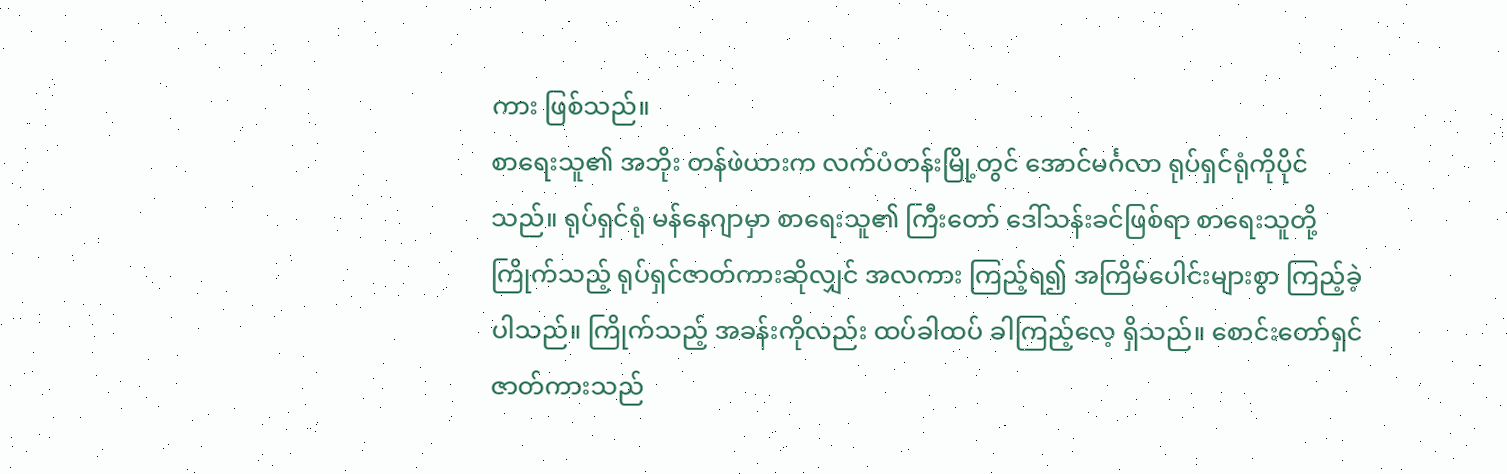ကား ဖြစ်သည်။
စာရေးသူ၏ အဘိုး တန်ဖဲယားက လက်ပံတန်းမြို့တွင် အောင်မင်္ဂလာ ရုပ်ရှင်ရုံကိုပိုင်သည်။ ရုပ်ရှင်ရုံ မန်နေဂျာမှာ စာရေးသူ၏ ကြီးတော် ဒေါ်သန်းခင်ဖြစ်ရာ စာရေးသူတို့ ကြိုက်သည့် ရုပ်ရှင်ဇာတ်ကားဆိုလျှင် အလကား ကြည့်ရ၍ အကြိမ်ပေါင်းများစွာ ကြည့်ခဲ့ပါသည်။ ကြိုက်သည့် အခန်းကိုလည်း ထပ်ခါထပ် ခါကြည့်လေ့ ရှိသည်။ စောင်းတော်ရှင် ဇာတ်ကားသည်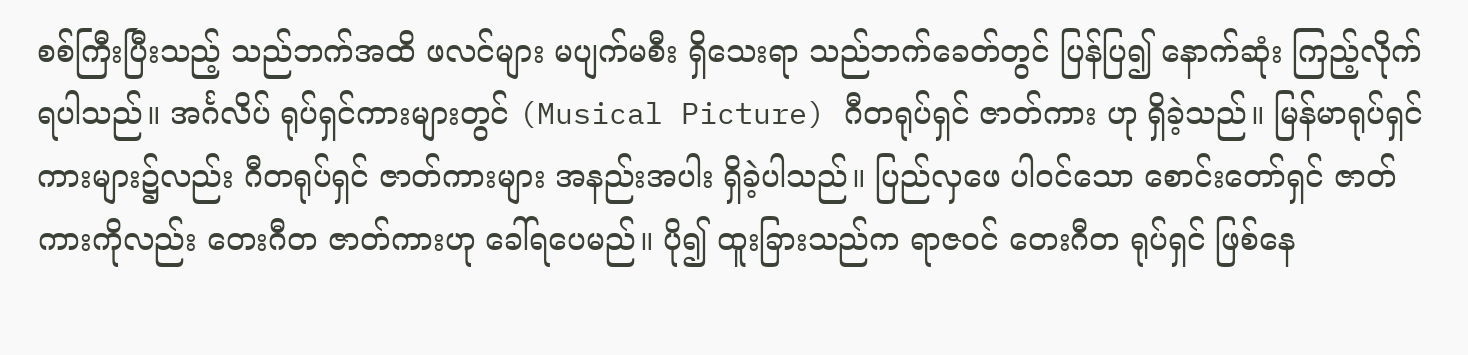စစ်ကြီးပြီးသည့် သည်ဘက်အထိ ဖလင်များ မပျက်မစီး ရှိသေးရာ သည်ဘက်ခေတ်တွင် ပြန်ပြ၍ နောက်ဆုံး ကြည့်လိုက် ရပါသည်။ အင်္ဂလိပ် ရုပ်ရှင်ကားများတွင် (Musical Picture) ဂီတရုပ်ရှင် ဇာတ်ကား ဟု ရှိခဲ့သည်။ မြန်မာရုပ်ရှင် ကားများ၌လည်း ဂီတရုပ်ရှင် ဇာတ်ကားများ အနည်းအပါး ရှိခဲ့ပါသည်။ ပြည်လှဖေ ပါဝင်သော စောင်းတော်ရှင် ဇာတ်ကားကိုလည်း တေးဂီတ ဇာတ်ကားဟု ခေါ်ရပေမည်။ ပို၍ ထူးခြားသည်က ရာဇဝင် တေးဂီတ ရုပ်ရှင် ဖြစ်နေ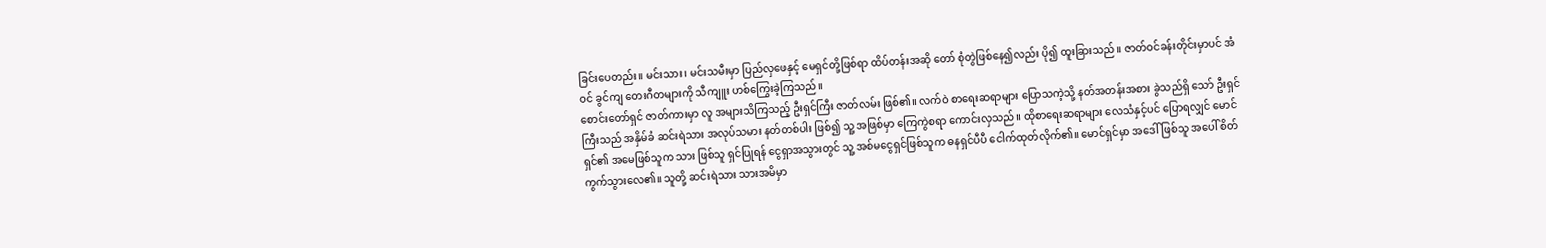ခြင်းပေတည်း။ မင်းသား၊ မင်းသမီးမှာ ပြည်လှဖေနှင့် မေရှင်တို့ဖြစ်ရာ ထိပ်တန်းအဆို တော် စုံတွဲဖြစ်နေ၍လည်း ပို၍ ထူးခြားသည်။ ဇာတ်ဝင်ခန်းတိုင်းမှာပင် အံဝင် ခွင်ကျ တေးဂီတများကို သီကျူး ဟစ်ကြွေးခဲ့ကြသည်။
စောင်းတော်ရှင် ဇာတ်ကားမှာ လူ အများသိကြသည့် ဦးရှင်ကြီး ဇာတ်လမ်း ဖြစ်၏။ လက်ဝဲ စာရေးဆရာများ ပြောသကဲ့သို့ နတ်အတန်းအစား ခွဲသည်ရှိ သော် ဦးရှင်ကြီးသည် အနှိမ်ခံ ဆင်းရဲသား အလုပ်သမား နတ်တစ်ပါး ဖြစ်၍ သူ့ အဖြစ်မှာ ကြေကွဲစရာ ကောင်းလှသည်။ ထိုစာရေးဆရာများ လေသံနှင့်ပင် ပြောရလျှင် မောင်ရှင်၏ အမေဖြစ်သူက သား ဖြစ်သူ ရှင်ပြုရန် ငွေရှာအသွားတွင် သူ့ အစ်မငွေရှင်ဖြစ်သူက ဓနရှင်ပီပီ ငေါက်ထုတ်လိုက်၏။ မောင်ရှင်မှာ အဒေါ်ဖြစ်သူ အပေါ် စိတ်ကွက်သွားလေ၏။ သူတို့ ဆင်းရဲသား သားအမိမှာ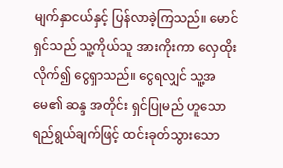မျက်နှာငယ်နှင့် ပြန်လာခဲ့ကြသည်။ မောင်ရှင်သည် သူ့ကိုယ်သူ အားကိုးကာ လှေထိုး လိုက်၍ ငွေရှာသည်။ ငွေရလျှင် သူ့အမေ၏ ဆန္ဒ အတိုင်း ရှင်ပြုမည် ဟူသော ရည်ရွယ်ချက်ဖြင့် ထင်းခုတ်သွားသော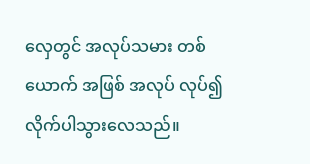လှေတွင် အလုပ်သမား တစ်ယောက် အဖြစ် အလုပ် လုပ်၍ လိုက်ပါသွားလေသည်။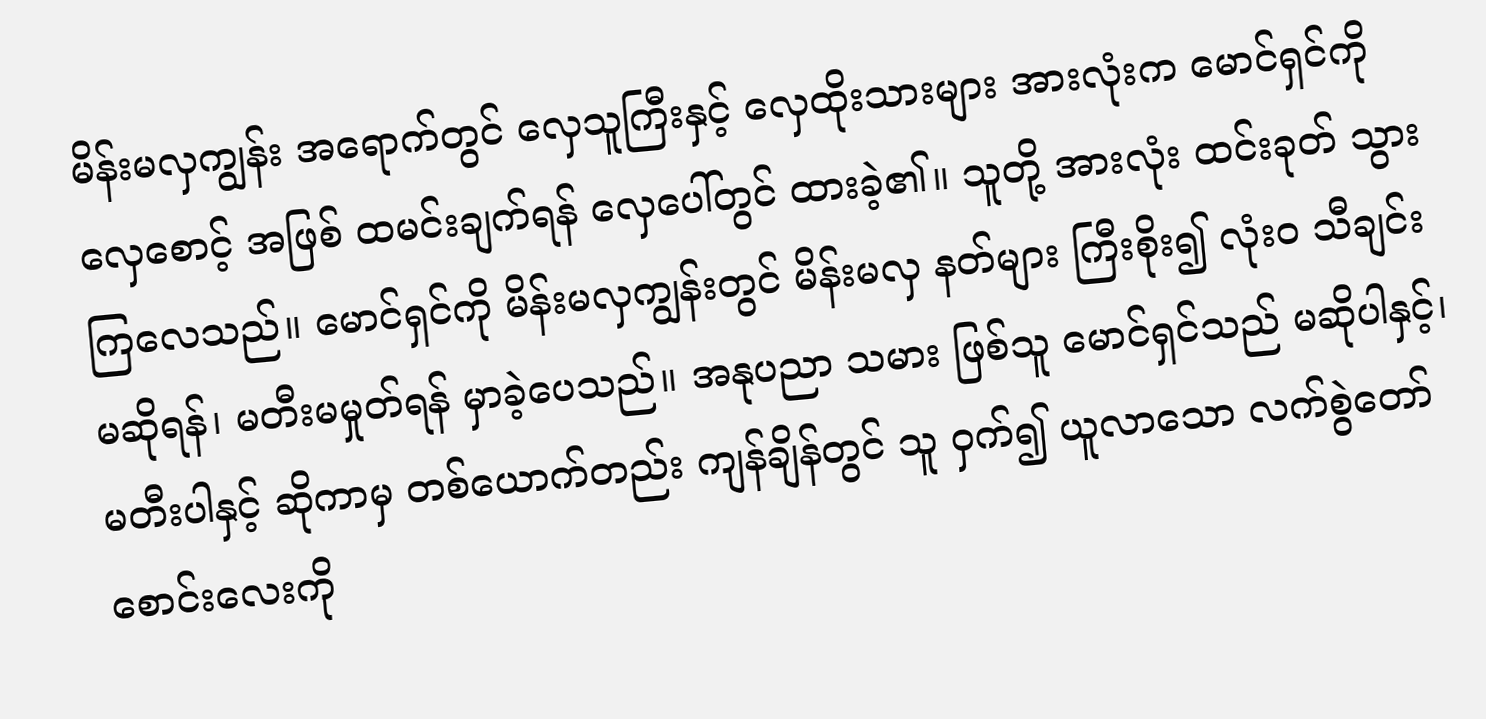မိန်းမလှကျွန်း အရောက်တွင် လှေသူကြီးနှင့် လှေထိုးသားများ အားလုံးက မောင်ရှင်ကို လှေစောင့် အဖြစ် ထမင်းချက်ရန် လှေပေါ်တွင် ထားခဲ့၏။ သူတို့ အားလုံး ထင်းခုတ် သွားကြလေသည်။ မောင်ရှင်ကို မိန်းမလှကျွန်းတွင် မိန်းမလှ နတ်များ ကြီးစိုး၍ လုံး၀ သီချင်း မဆိုရန်၊ မတီးမမှုတ်ရန် မှာခဲ့ပေသည်။ အနုပညာ သမား ဖြစ်သူ မောင်ရှင်သည် မဆိုပါနှင့်၊ မတီးပါနှင့် ဆိုကာမှ တစ်ယောက်တည်း ကျန်ချိန်တွင် သူ ဝှက်၍ ယူလာသော လက်စွဲတော် စောင်းလေးကို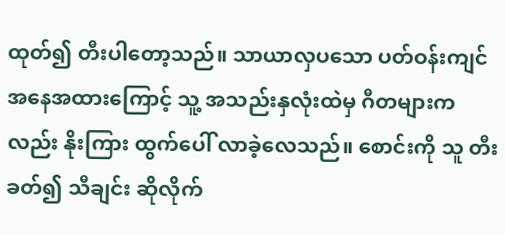ထုတ်၍ တီးပါတော့သည်။ သာယာလှပသော ပတ်ဝန်းကျင် အနေအထားကြောင့် သူ့ အသည်းနှလုံးထဲမှ ဂီတများကလည်း နိုးကြား ထွက်ပေါ် လာခဲ့လေသည်။ စောင်းကို သူ တီးခတ်၍ သီချင်း ဆိုလိုက်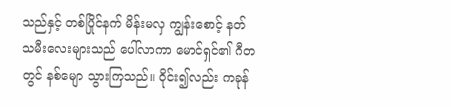သည်နှင့် တစ်ပြိုင်နက် မိန်းမလှ ကျွန်းစောင့် နတ်သမီးလေးများသည် ပေါ်လာကာ မောင်ရှင်၏ ဂီတတွင် နစ်မျော သွားကြသည်။ ဝိုင်း၍လည်း ကခုန်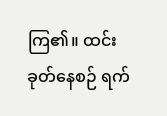ကြ၏။ ထင်းခုတ်နေစဉ် ရက်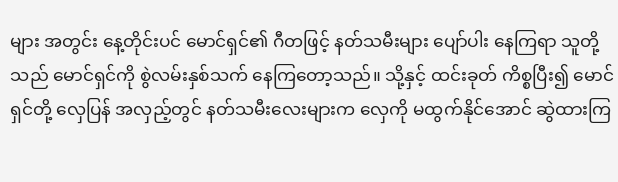များ အတွင်း နေ့တိုင်းပင် မောင်ရှင်၏ ဂီတဖြင့် နတ်သမီးများ ပျော်ပါး နေကြရာ သူတို့သည် မောင်ရှင်ကို စွဲလမ်းနှစ်သက် နေကြတော့သည်။ သို့နှင့် ထင်းခုတ် ကိစ္စပြီး၍ မောင်ရှင်တို့ လှေပြန် အလှည့်တွင် နတ်သမီးလေးများက လှေကို မထွက်နိုင်အောင် ဆွဲထားကြ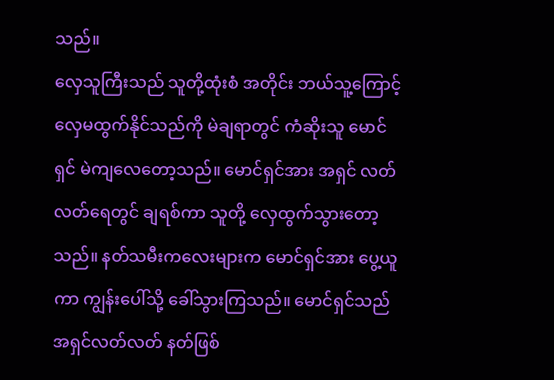သည်။
လှေသူကြီးသည် သူတို့ထုံးစံ အတိုင်း ဘယ်သူ့ကြောင့် လှေမထွက်နိုင်သည်ကို မဲချရာတွင် ကံဆိုးသူ မောင်ရှင် မဲကျလေတော့သည်။ မောင်ရှင်အား အရှင် လတ်လတ်ရေတွင် ချရစ်ကာ သူတို့ လှေထွက်သွားတော့သည်။ နတ်သမီးကလေးများက မောင်ရှင်အား ပွေ့ယူကာ ကျွန်းပေါ်သို့ ခေါ်သွားကြသည်။ မောင်ရှင်သည် အရှင်လတ်လတ် နတ်ဖြစ်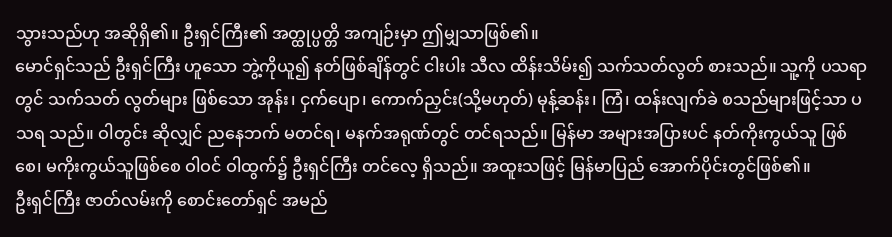သွားသည်ဟု အဆိုရှိ၏။ ဦးရှင်ကြီး၏ အတ္ထုပ္ပတ္တိ အကျဉ်းမှာ ဤမျှသာဖြစ်၏။
မောင်ရှင်သည် ဦးရှင်ကြီး ဟူသော ဘွဲ့ကိုယူ၍ နတ်ဖြစ်ချိန်တွင် ငါးပါး သီလ ထိန်းသိမ်း၍ သက်သတ်လွတ် စားသည်။ သူ့ကို ပသရာတွင် သက်သတ် လွတ်များ ဖြစ်သော အုန်း၊ ငှက်ပျော၊ ကောက်ညှင်း(သို့မဟုတ်) မုန့်ဆန်း၊ ကြံ၊ ထန်းလျက်ခဲ စသည်များဖြင့်သာ ပသရ သည်။ ဝါတွင်း ဆိုလျှင် ညနေဘက် မတင်ရ၊ မနက်အရုဏ်တွင် တင်ရသည်။ မြန်မာ အများအပြားပင် နတ်ကိုးကွယ်သူ ဖြစ်စေ၊ မကိုးကွယ်သူဖြစ်စေ ဝါဝင် ဝါထွက်၌ ဦးရှင်ကြီး တင်လေ့ ရှိသည်။ အထူးသဖြင့် မြန်မာပြည် အောက်ပိုင်းတွင်ဖြစ်၏။
ဦးရှင်ကြီး ဇာတ်လမ်းကို စောင်းတော်ရှင် အမည်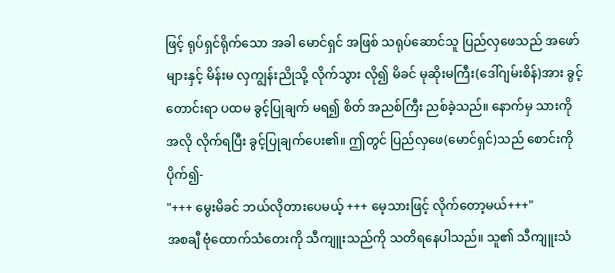ဖြင့် ရုပ်ရှင်ရိုက်သော အခါ မောင်ရှင် အဖြစ် သရုပ်ဆောင်သူ ပြည်လှဖေသည် အဖော်များနှင့် မိန်းမ လှကျွန်းညိုသို့ လိုက်သွား လို၍ မိခင် မုဆိုးမကြီး(ဒေါ်ဂျမ်းစိန်)အား ခွင့်တောင်းရာ ပထမ ခွင့်ပြုချက် မရ၍ စိတ် အညစ်ကြီး ညစ်ခဲ့သည်။ နောက်မှ သားကို အလို လိုက်ရပြီး ခွင့်ပြုချက်ပေး၏။ ဤတွင် ပြည်လှဖေ(မောင်ရှင်)သည် စောင်းကိုပိုက်၍-
"+++ မွေးမိခင် ဘယ်လိုတားပေမယ့် +++ မေ့သားဖြင့် လိုက်တော့မယ်+++"
အစချီ ဗုံထောက်သံတေးကို သီကျူးသည်ကို သတိရနေပါသည်။ သူ၏ သီကျူးသံ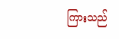ကြားသည်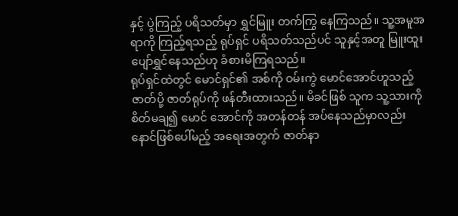နှင့် ပွဲကြည့် ပရိသတ်မှာ ရွှင်မြူး တက်ကြွ နေကြသည်။ သူ့အမူအရာကို ကြည့်ရသည့် ရုပ်ရှင် ပရိသတ်သည်ပင် သူနှင့်အတူ မြူးထူး ပျော်ရွှင်နေသည်ဟု ခံစားမိကြရသည်။
ရုပ်ရှင်ထဲတွင် မောင်ရှင်၏ အစ်ကို ဝမ်းကွဲ မောင်အောင်ဟူသည့် ဇာတ်ပို့ ဇာတ်ရုပ်ကို ဖန်တီးထားသည်။ မိခင်ဖြစ် သူက သူ့သားကို စိတ်မချ၍ မောင် အောင်ကို အတန်တန် အပ်နေသည်မှာလည်း နောင်ဖြစ်ပေါ်မည့် အရေးအတွက် ဇာတ်နာ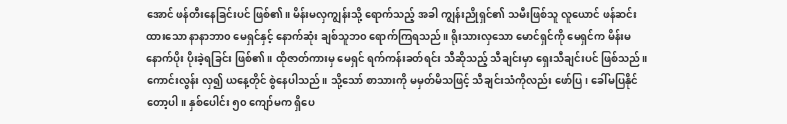အောင် ဖန်တီးနေခြင်းပင် ဖြစ်၏။ မိန်းမလှကျွန်းသို့ ရောက်သည့် အခါ ကျွန်းညိုရှင်၏ သမီးဖြစ်သူ လူယောင် ဖန်ဆင်းထားသော နာနာဘာ၀ မေရှင်နှင့် နောက်ဆုံး ချစ်သူဘ၀ ရောက်ကြရသည်။ ရိုးသားလှသော မောင်ရှင်ကို မေရှင်က မိန်းမနောက်ပိုး ပိုးခဲ့ရခြင်း ဖြစ်၏။ ထိုဇာတ်ကားမှ မေရှင် ရက်ကန်းခတ်ရင်း သီဆိုသည့် သီချင်းမှာ ရှေးသီချင်းပင် ဖြစ်သည်။ ကောင်းလွန်း လှ၍ ယနေ့တိုင် စွဲနေပါသည်။ သို့သော် စာသားကို မမှတ်မိသဖြင့် သီချင်းသံကိုလည်း ဖော်ပြ၊ ခေါ်မပြနိုင်တော့ပါ။ နှစ်ပေါင်း ၅၀ ကျော်မက ရှိပေ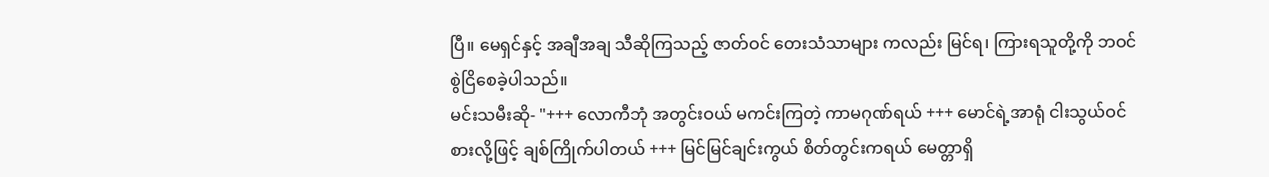ပြီ။ မေရှင်နှင့် အချီအချ သီဆိုကြသည့် ဇာတ်ဝင် တေးသံသာများ ကလည်း မြင်ရ၊ ကြားရသူတို့ကို ဘဝင် စွဲငြိစေခဲ့ပါသည်။
မင်းသမီးဆို- "+++ လောကီဘုံ အတွင်းဝယ် မကင်းကြတဲ့ ကာမဂုဏ်ရယ် +++ မောင်ရဲ့အာရုံ ငါးသွယ်ဝင်စားလို့ဖြင့် ချစ်ကြိုက်ပါတယ် +++ မြင်မြင်ချင်းကွယ် စိတ်တွင်းကရယ် မေတ္တာရှိ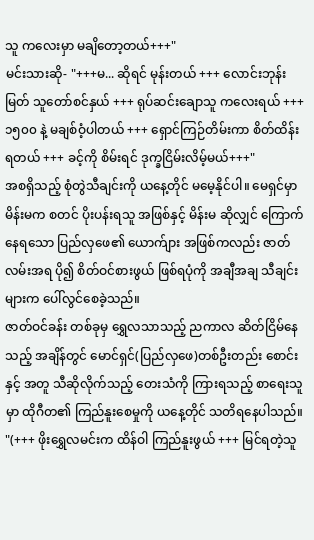သူ ကလေးမှာ မချိတော့တယ်+++"
မင်းသားဆို- "+++မ... ဆိုရင် မုန်းတယ် +++ လောင်းဘုန်းမြတ် သူတော်စင်နှယ် +++ ရုပ်ဆင်းချောသူ ကလေးရယ် +++ ၁၅၀၀ နဲ့ မချစ်ဝံ့ပါတယ် +++ ရှောင်ကြဉ်တိမ်းကာ စိတ်ထိန်းရတယ် +++ ခင့်ကို စိမ်းရင် ဒုက္ခငြိမ်းလိမ့်မယ်+++"
အစရှိသည့် စုံတွဲသီချင်းကို ယနေ့တိုင် မမေ့နိုင်ပါ။ မေရှင်မှာ မိန်းမက စတင် ပိုးပန်းရသူ အဖြစ်နှင့် မိန်းမ ဆိုလျှင် ကြောက်နေရသော ပြည်လှဖေ၏ ယောက်ျား အဖြစ်ကလည်း ဇာတ်လမ်းအရ ပို၍ စိတ်ဝင်စားဖွယ် ဖြစ်ရပုံကို အချီအချ သီချင်းများက ပေါ်လွင်စေခဲ့သည်။
ဇာတ်ဝင်ခန်း တစ်ခုမှ ရွှေလသာသည့် ညကာလ ဆိတ်ငြိမ်နေသည့် အချိန်တွင် မောင်ရှင်(ပြည်လှဖေ)တစ်ဦးတည်း စောင်းနှင့် အတူ သီဆိုလိုက်သည့် တေးသံကို ကြားရသည့် စာရေးသူမှာ ထိုဂီတ၏ ကြည်နူးစေမှုကို ယနေ့တိုင် သတိရနေပါသည်။
"(+++ ဖိုးရွှေလမင်းက ထိန်ဝါ ကြည်နူးဖွယ် +++ မြင်ရတဲ့သူ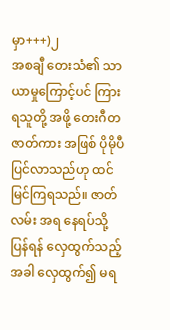မှာ+++)၂
အစချီ တေးသံ၏ သာယာမှုကြောင့်ပင် ကြားရသူတို့ အဖို့ တေးဂီတ ဇာတ်ကား အဖြစ် ပိုမိုပီပြင်လာသည်ဟု ထင်မြင်ကြရသည်။ ဇာတ်လမ်း အရ နေရပ်သို့ ပြန်ရန် လှေထွက်သည့် အခါ လှေထွက်၍ မရ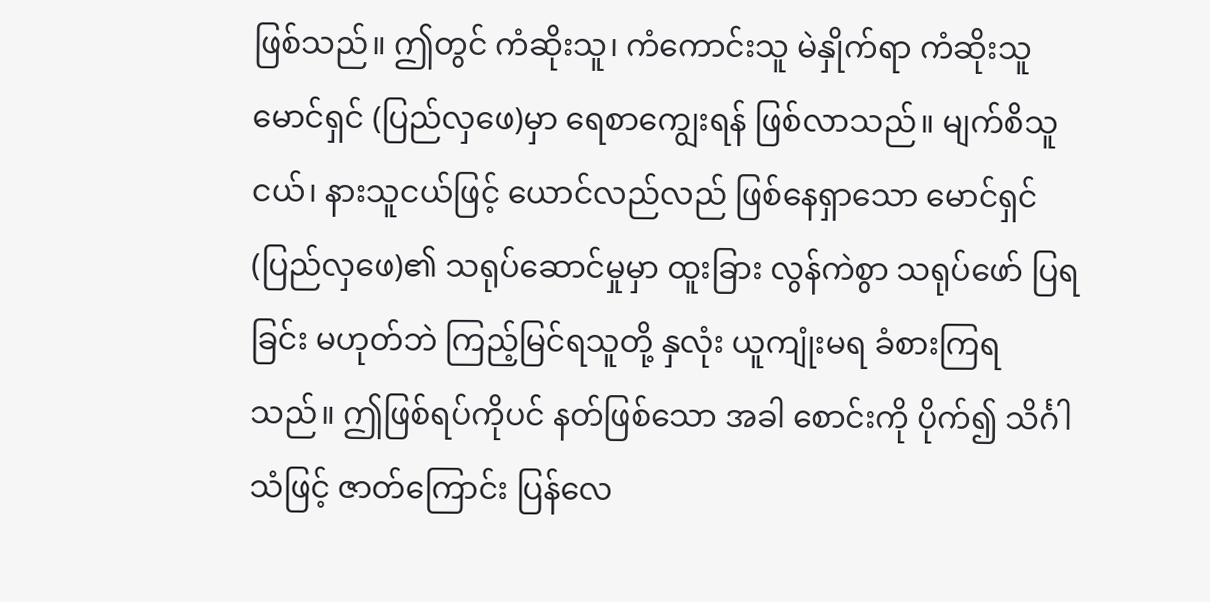ဖြစ်သည်။ ဤတွင် ကံဆိုးသူ၊ ကံကောင်းသူ မဲနှိုက်ရာ ကံဆိုးသူ မောင်ရှင် (ပြည်လှဖေ)မှာ ရေစာကျွေးရန် ဖြစ်လာသည်။ မျက်စိသူငယ်၊ နားသူငယ်ဖြင့် ယောင်လည်လည် ဖြစ်နေရှာသော မောင်ရှင် (ပြည်လှဖေ)၏ သရုပ်ဆောင်မှုမှာ ထူးခြား လွန်ကဲစွာ သရုပ်ဖော် ပြရခြင်း မဟုတ်ဘဲ ကြည့်မြင်ရသူတို့ နှလုံး ယူကျုံးမရ ခံစားကြရသည်။ ဤဖြစ်ရပ်ကိုပင် နတ်ဖြစ်သော အခါ စောင်းကို ပိုက်၍ သိင်္ဂါသံဖြင့် ဇာတ်ကြောင်း ပြန်လေ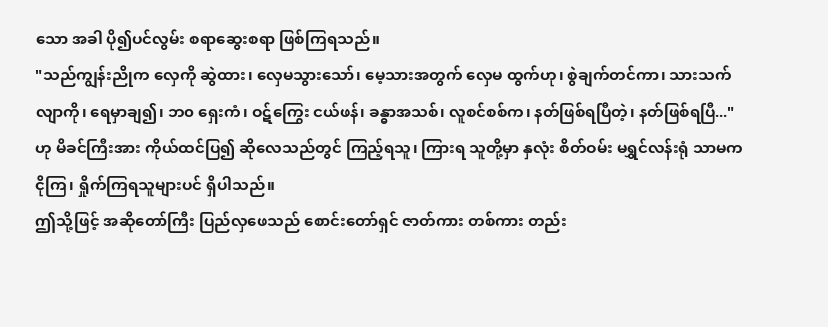သော အခါ ပို၍ပင်လွမ်း စရာဆွေးစရာ ဖြစ်ကြရသည်။
"သည်ကျွန်းညိုက လှေကို ဆွဲထား၊ လှေမသွားသော်၊ မေ့သားအတွက် လှေမ ထွက်ဟု၊ စွဲချက်တင်ကာ၊ သားသက်လျာကို၊ ရေမှာချ၍၊ ဘ၀ ရှေးကံ၊ ဝဋ်ကြွေး ငယ်ဖန်၊ ခန္ဓာအသစ်၊ လူစင်စစ်က၊ နတ်ဖြစ်ရပြီတဲ့၊ နတ်ဖြစ်ရပြီ..."
ဟု မိခင်ကြီးအား ကိုယ်ထင်ပြ၍ ဆိုလေသည်တွင် ကြည့်ရသူ၊ ကြားရ သူတို့မှာ နှလုံး စိတ်ဝမ်း မရွှင်လန်းရုံ သာမက ငိုကြ၊ ရှိုက်ကြရသူများပင် ရှိပါသည်။
ဤသို့ဖြင့် အဆိုတော်ကြီး ပြည်လှဖေသည် စောင်းတော်ရှင် ဇာတ်ကား တစ်ကား တည်း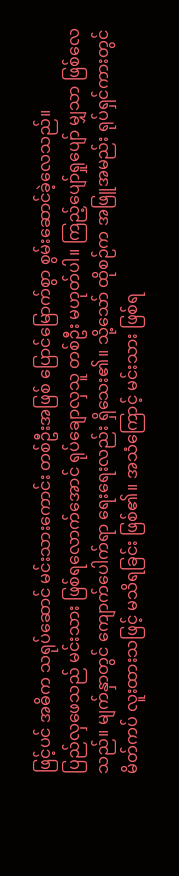ဖြင့်ပင် အဓိက သရုပ်ဆောင် မင်းသားကောင်း တစ်ဦးအဖြစ် ပြောင်မြောက်စွာ စွမ်းဆောင်ခဲ့လေသည်။
ပြည်လှဖေသည် မင်းသား ဖြစ်ရလောက်အောင် ရုပ်ချောလှသူ တစ်ဦး မဟုတ်ပါ။ ကြည့်ပျော်ရှုပျော် မျှသာ ဖြစ်လေသည်။ မျက်နှာတွင် ကျောက်ပေါက်ရာ ရေးရေးလည်း ရှိသေး၏။ သို့သော် ထိုစဉ်က အဖြူအမည်း ရုပ်ရှင်ကားတွင် မိတ်ကပ် လူးထားသဖြင့် မသိရခြင်း ဖြစ်၏။ အသံကြောင့် မင်းသား ဖြစ်ရ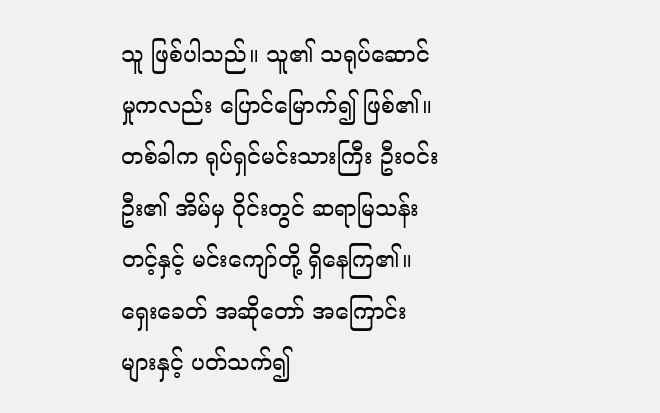သူ ဖြစ်ပါသည်။ သူ၏ သရုပ်ဆောင်မှုကလည်း ပြောင်မြောက်၍ ဖြစ်၏။
တစ်ခါက ရုပ်ရှင်မင်းသားကြီး ဦးဝင်းဦး၏ အိမ်မှ ဝိုင်းတွင် ဆရာမြသန်းတင့်နှင့် မင်းကျော်တို့ ရှိနေကြ၏။ ရှေးခေတ် အဆိုတော် အကြောင်းများနှင့် ပတ်သက်၍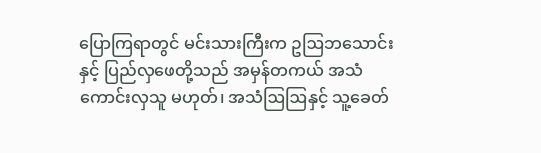ပြောကြရာတွင် မင်းသားကြီးက ဥဩဘသောင်းနှင့် ပြည်လှဖေတို့သည် အမှန်တကယ် အသံကောင်းလှသူ မဟုတ်၊ အသံဩဩနှင့် သူ့ခေတ်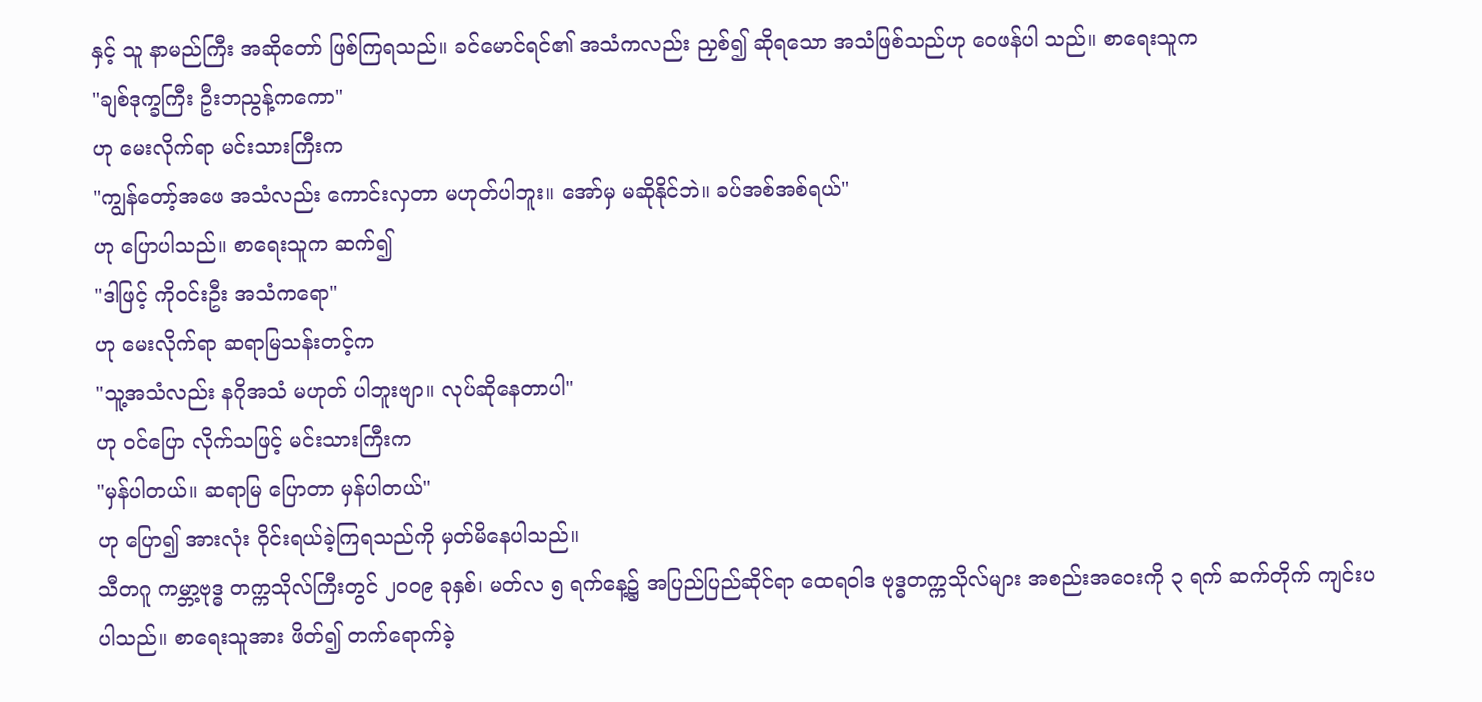နှင့် သူ နာမည်ကြီး အဆိုတော် ဖြစ်ကြရသည်။ ခင်မောင်ရင်၏ အသံကလည်း ညှစ်၍ ဆိုရသော အသံဖြစ်သည်ဟု ဝေဖန်ပါ သည်။ စာရေးသူက
"ချစ်ဒုက္ခကြီး ဦးဘညွန့်ကကော"
ဟု မေးလိုက်ရာ မင်းသားကြီးက
"ကျွန်တော့်အဖေ အသံလည်း ကောင်းလှတာ မဟုတ်ပါဘူး။ အော်မှ မဆိုနိုင်ဘဲ။ ခပ်အစ်အစ်ရယ်"
ဟု ပြောပါသည်။ စာရေးသူက ဆက်၍
"ဒါဖြင့် ကိုဝင်းဦး အသံကရော"
ဟု မေးလိုက်ရာ ဆရာမြသန်းတင့်က
"သူ့အသံလည်း နဂိုအသံ မဟုတ် ပါဘူးဗျာ။ လုပ်ဆိုနေတာပါ"
ဟု ဝင်ပြော လိုက်သဖြင့် မင်းသားကြီးက
"မှန်ပါတယ်။ ဆရာမြ ပြောတာ မှန်ပါတယ်"
ဟု ပြော၍ အားလုံး ဝိုင်းရယ်ခဲ့ကြရသည်ကို မှတ်မိနေပါသည်။
သီတဂူ ကမ္ဘာ့ဗုဒ္ဓ တက္ကသိုလ်ကြီးတွင် ၂၀၀၉ ခုနှစ်၊ မတ်လ ၅ ရက်နေ့၌ အပြည်ပြည်ဆိုင်ရာ ထေရဝါဒ ဗုဒ္ဓတက္ကသိုလ်များ အစည်းအဝေးကို ၃ ရက် ဆက်တိုက် ကျင်းပပါသည်။ စာရေးသူအား ဖိတ်၍ တက်ရောက်ခဲ့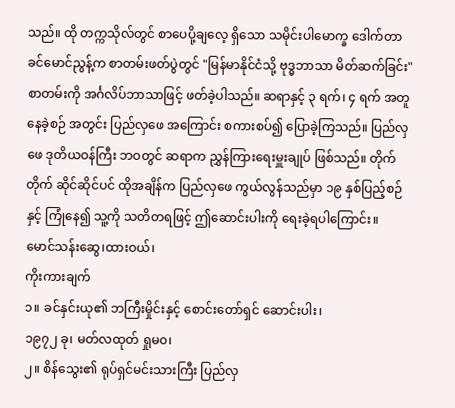သည်။ ထို တက္ကသိုလ်တွင် စာပေပို့ချလေ့ ရှိသော သမိုင်းပါမောက္ခ ဒေါက်တာ ခင်မောင်ညွန့်က စာတမ်းဖတ်ပွဲတွင် "မြန်မာနိုင်ငံသို့ ဗုဒ္ဓဘာသာ မိတ်ဆက်ခြင်း" စာတမ်းကို အင်္ဂလိပ်ဘာသာဖြင့် ဖတ်ခဲ့ပါသည်။ ဆရာနှင့် ၃ ရက်၊ ၄ ရက် အတူနေခဲ့စဉ် အတွင်း ပြည်လှဖေ အကြောင်း စကားစပ်၍ ပြောခဲ့ကြသည်။ ပြည်လှဖေ ဒုတိယဝန်ကြီး ဘဝတွင် ဆရာက ညွှန်ကြားရေးမှူးချုပ် ဖြစ်သည်။ တိုက်တိုက် ဆိုင်ဆိုင်ပင် ထိုအချိန်က ပြည်လှဖေ ကွယ်လွန်သည်မှာ ၁၉ နှစ်ပြည့်စဉ်နှင့် ကြုံနေ၍ သူ့ကို သတိတရဖြင့် ဤဆောင်းပါးကို ရေးခဲ့ရပါကြောင်း။
မောင်သန်းဆွေ၊ထားဝယ်၊
ကိုးကားချက်
၁။ ခင်နှင်းယု၏ ဘကြီးမှိုင်းနှင့် စောင်းတော်ရှင် ဆောင်းပါး၊
၁၉၇၂ ခု၊ မတ်လထုတ် ရှုမ၀၊
၂။ စိန်သွေး၏ ရုပ်ရှင်မင်းသားကြီး ပြည်လှ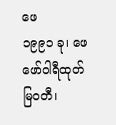ဖေ
၁၉၉၁ ခု၊ ဖေဖော်ဝါရီထုတ် မြဝတီ၊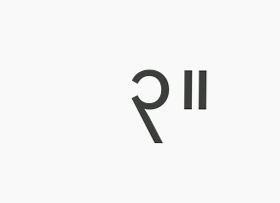၃။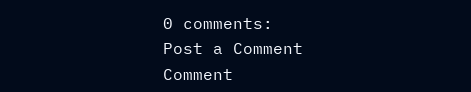0 comments:
Post a Comment
Comment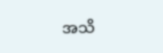အသိ